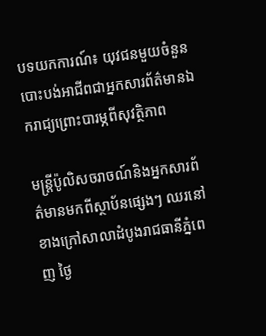បទយកការណ៍៖ យុវជនមួយចំនួនបោះបង់អាជីពជាអ្នកសារព័ត៌មានឯករាជ្យព្រោះបារម្ភពីសុវត្ថិភាព

មន្ត្រីប៉ូលិសចរាចណ៍និងអ្នកសារព័ត៌មានមកពីស្ថាប័នផ្សេងៗ ឈរនៅខាងក្រៅសាលាដំបូងរាជធានីភ្នំពេញ ថ្ងៃ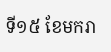ទី១៥ ខែមករា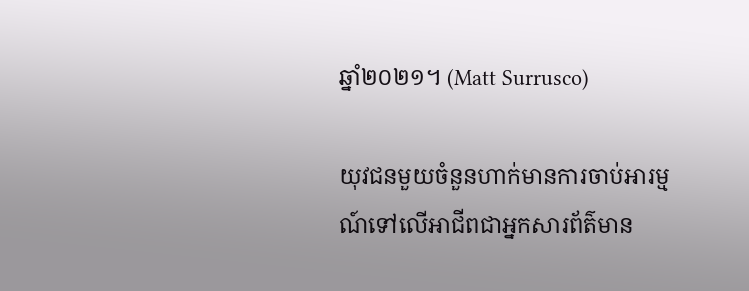ឆ្នាំ២០២១។ (Matt Surrusco)

យុវជនមួយចំនួនហាក់មានការចាប់អារម្មណ៍ទៅលើអាជីពជាអ្នកសារព័ត៌មាន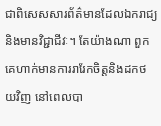ជាពិសេសសារព័ត៌មានដែលឯករាជ្យនិងមានវិជ្ជាជីវៈ។ តែយ៉ាងណា ពួកគេហាក់មានការរារែកចិត្តនិងដកថយវិញ នៅពេលបា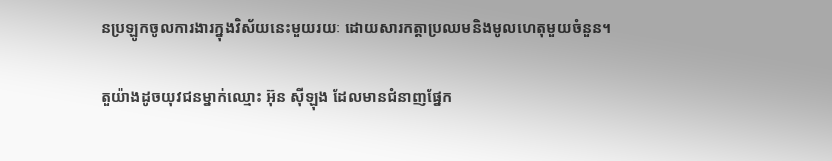នប្រឡូកចូលការងារក្នុងវិស័យនេះមួយរយៈ ដោយសារកត្តាប្រឈមនិងមូលហេតុមួយចំនួន។

តួយ៉ាងដូចយុវជនម្នាក់ឈ្មោះ អ៊ុន ស៊ីឡុង ដែលមានជំនាញផ្នែក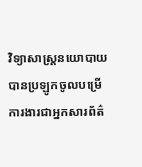វិទ្យាសាស្ត្រនយោបាយ បានប្រឡូកចូលបម្រើការងារជាអ្នកសារព័ត៌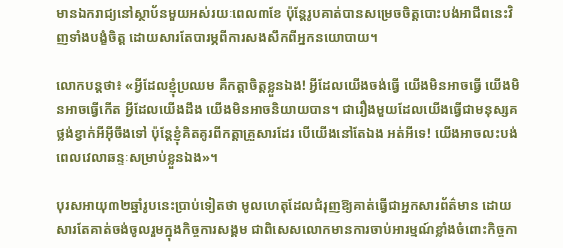មានឯករាជ្យនៅស្ថាប័នមួយអស់រយៈពេល៣ខែ ប៉ុន្តែរូបគាត់បានសម្រេចចិត្តបោះបង់អាជីពនេះវិញទាំងបង្ខំចិត្ត ដោយសារតែបារម្ភពីការសងសឹកពីអ្នកនយោបាយ។

លោកបន្តថា៖ «អ្វីដែលខ្ញុំប្រឈម គឺកត្តាចិត្តខ្លួនឯង! អ្វីដែលយើងចង់ធ្វើ យើងមិនអាចធ្វើ យើងមិនអាចធ្វើកើត អ្វីដែលយើងដឹង យើងមិនអាចនិយាយបាន។ ជារឿងមួយដែលយើងធ្វើជាមនុស្សគថ្លង់ខ្វាក់អីអ៊ីចឹងទៅ ប៉ុន្តែខ្ញុំគិតគូរពីកត្តាគ្រួសារដែរ បើយើងនៅតែឯង អត់អីទេ! យើងអាចលះបង់ពេលវេលាឆន្ទៈសម្រាប់ខ្លួនឯង»។

បុរសអាយុ៣២ឆ្នាំរូបនេះប្រាប់ទៀតថា មូលហេតុដែលជំរុញឱ្យគាត់ធ្វើជាអ្នកសារព័ត៌មាន ដោយសារតែគាត់ចង់ចូលរួមក្នុងកិច្ចការសង្គម ជាពិសេសលោកមានការចាប់អារម្មណ៍ខ្លាំងចំពោះកិច្ចកា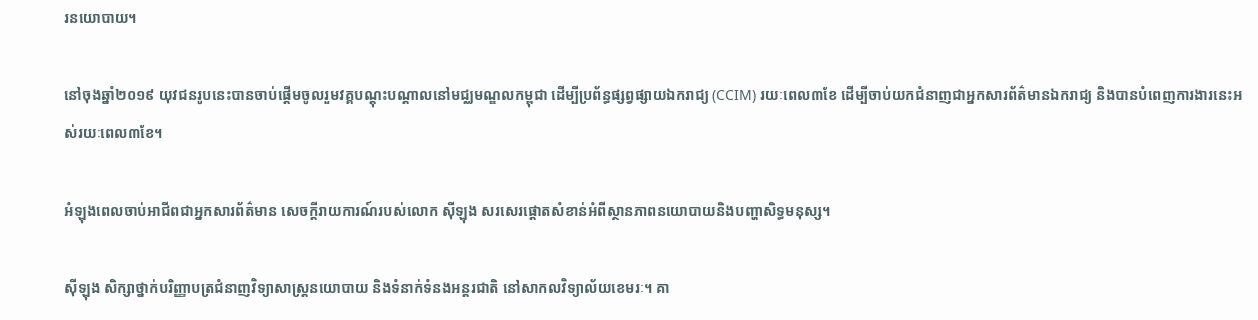រនយោបាយ។

នៅចុងឆ្នាំ២០១៩ យុវជនរូបនេះបានចាប់ផ្តើមចូលរួមវគ្គបណ្តុះបណ្តាលនៅមជ្ឈមណ្ឌលកម្ពុជា ដើម្បីប្រព័ន្ធផ្សព្វផ្សាយឯករាជ្យ (CCIM) រយៈពេល៣ខែ ដើម្បីចាប់យកជំនាញជាអ្នកសារព័ត៌មានឯករាជ្យ និងបានបំពេញការងារនេះអស់រយៈពេល៣ខែ។

អំឡុងពេលចាប់អាជីពជាអ្នកសារព័ត៌មាន សេចក្តីរាយការណ៍របស់លោក ស៊ីឡុង សរសេរផ្តោតសំខាន់អំពីស្ថានភាពនយោបាយនិងបញ្ហាសិទ្ធមនុស្ស។

ស៊ីឡុង សិក្សាថ្នាក់បរិញ្ញាបត្រជំនាញវិទ្យាសាស្រ្តនយោបាយ និងទំនាក់ទំនងអន្តរជាតិ នៅសាកលវិទ្យាល័យខេមរៈ។ គា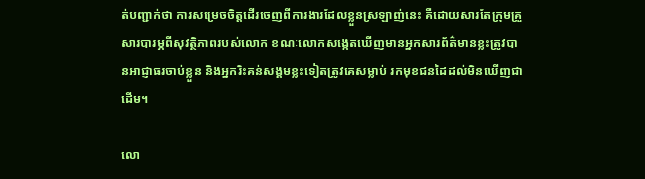ត់បញ្ជាក់ថា ការសម្រេចចិត្តដើរចេញពីការងារដែលខ្លួនស្រឡាញ់នេះ គឺដោយសារតែក្រុមគ្រួសារបារម្ភពីសុវត្ថិភាពរបស់លោក ខណៈលោកសង្កេតឃើញមានអ្នកសារព័ត៌មានខ្លះត្រូវបានអាជ្ញាធរចាប់ខ្លួន និងអ្នករិះគន់សង្គមខ្លះទៀតត្រូវគេសម្លាប់ រកមុខជនដៃដល់មិនឃើញជាដើម។

លោ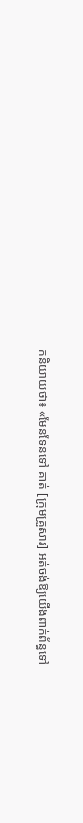កនិយាយថា៖ «មែនទែនទៅ គាត់ [ក្រុមគ្រួសារ] អត់ចង់ឱ្យយើងពាក់ព័ន្ធទៅ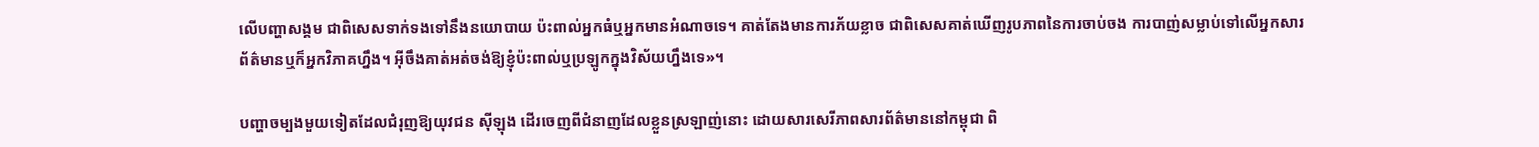លើបញ្ហាសង្គម ជាពិសេសទាក់ទងទៅនឹងនយោបាយ ប៉ះពាល់អ្នកធំឬអ្នកមានអំណាចទេ។ គាត់តែងមានការភ័យខ្លាច ជាពិសេសគាត់ឃើញរូបភាពនៃការចាប់ចង ការបាញ់សម្លាប់ទៅលើអ្នកសារព័ត៌មានឬក៏អ្នកវិភាគហ្នឹង។ អ៊ីចឹងគាត់អត់ចង់ឱ្យខ្ញុំប៉ះពាល់ឬប្រឡូកក្នុងវិស័យហ្នឹងទេ»។

បញ្ហាចម្បងមួយទៀតដែលជំរុញឱ្យយុវជន ស៊ីឡុង ដើរចេញពីជំនាញដែលខ្លួនស្រឡាញ់នោះ ដោយសារសេរីភាពសារព័ត៌មាននៅកម្ពុជា ពិ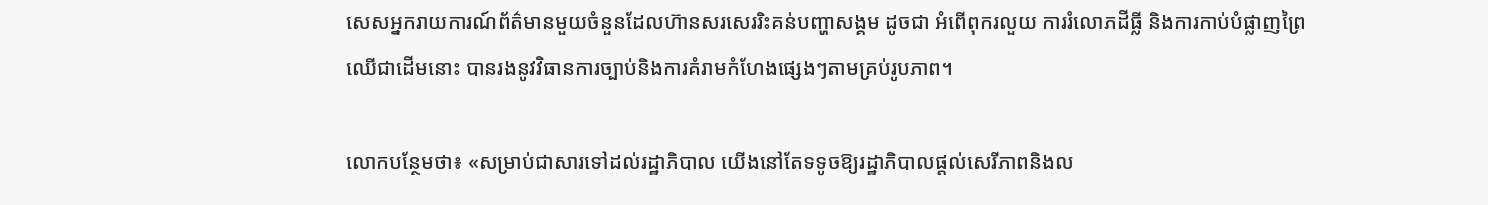សេសអ្នករាយការណ៍ព័ត៌មានមួយចំនួនដែលហ៊ានសរសេររិះគន់បញ្ហាសង្គម ដូចជា អំពើពុករលួយ ការរំលោភដីធ្លី និងការកាប់បំផ្លាញព្រៃឈើជាដើមនោះ បានរងនូវវិធានការច្បាប់និងការគំរាមកំហែងផ្សេងៗតាមគ្រប់រូបភាព។

លោកបន្ថែមថា‍‍៖ «សម្រាប់ជាសារទៅដល់រដ្ឋាភិបាល យើងនៅតែទទូចឱ្យរដ្ឋាភិបាលផ្តល់សេរីភាពនិងល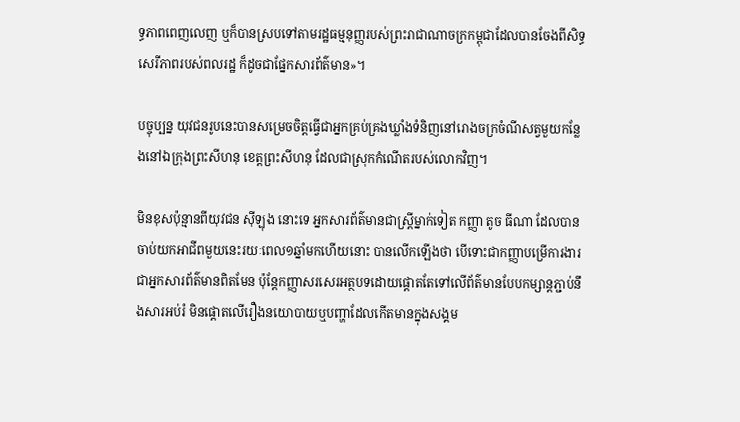ទ្ធភាពពេញលេញ ឬក៏បានស្របទៅតាមរដ្ឋធម្មនុញ្ញរបស់ព្រះរាជាណាចក្រកម្ពុជាដែលបានចែងពីសិទ្ធសេរីភាពរបស់ពលរដ្ឋ ក៏ដូចជាផ្នែកសារព័ត៌មាន»។

បច្ចុប្បន្ន យុវជនរូបនេះបានសម្រេចចិត្តធ្វើជាអ្នកគ្រប់គ្រងឃ្លាំងទំនិញនៅរោងចក្រចំណីសត្វមួយកន្លែងនៅឯក្រុងព្រះសីហនុ ខេត្តព្រះសីហនុ ដែលជាស្រុកកំណើតរបស់លោកវិញ។

មិនខុសប៉ុន្មានពីយុវជន ស៊ីឡុង នោះទេ អ្នកសារព័ត៌មានជាស្ត្រីម្នាក់ទៀត កញ្ញា តូច ធីណា ដែលបានចាប់យកអាជីពមួយនេះរយៈពេល១ឆ្នាំមកហើយនោះ បានលើកឡើងថា បើទោះជាកញ្ញាបម្រើការងារជាអ្នកសារព័ត៌មានពិតមែន ប៉ុន្តែកញ្ញាសរសេរអត្ថបទដោយផ្តោតតែទៅលើព័ត៌មានបែបកម្សាន្តភ្ជាប់នឹងសារអប់រំ មិនផ្តោតលើរឿងនយោបាយឬបញ្ហាដែលកើតមានក្នុងសង្គម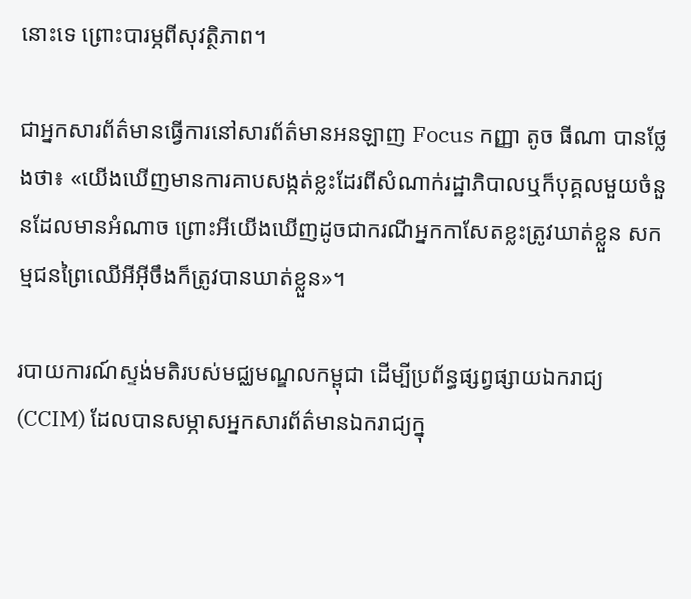នោះទេ ព្រោះបារម្ភពីសុវត្ថិភាព។

ជាអ្នកសារព័ត៌មានធ្វើការនៅសារព័ត៌មានអនឡាញ Focus កញ្ញា តូច ធីណា បានថ្លែងថា៖ «យើងឃើញមានការគាបសង្កត់ខ្លះដែរពីសំណាក់រដ្ឋាភិបាលឬក៏បុគ្គលមួយចំនួនដែលមានអំណាច ព្រោះអីយើងឃើញដូចជាករណីអ្នកកាសែតខ្លះត្រូវឃាត់ខ្លួន សកម្មជនព្រៃឈើអីអ៊ីចឹងក៏ត្រូវបានឃាត់ខ្លួន»។

របាយការណ៍ស្ទង់មតិរបស់មជ្ឈមណ្ឌលកម្ពុជា ដើម្បីប្រព័ន្ធផ្សព្វផ្សាយឯករាជ្យ (CCIM) ដែលបានសម្ភាសអ្នកសារព័ត៌មានឯករាជ្យក្នុ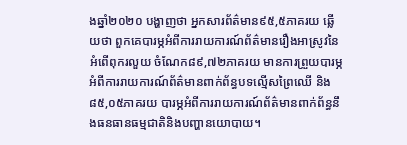ងឆ្នាំ២០២០ បង្ហាញថា អ្នកសារព័ត៌មាន៩៥,៥ភាគរយ ឆ្លើយថា ពួកគេបារម្ភអំពីការរាយការណ៍ព័ត៌មានរឿងអាស្រូវនៃអំពើពុករលួយ ចំណែក៨៩,៧២ភាគរយ មានការព្រួយបារម្ភអំពីការរាយការណ៍ព័ត៌មានពាក់ព័ន្ធបទល្មើសព្រៃឈើ និង ៨៥,០៥ភាគរយ បារម្ភអំពីការរាយការណ៍ព័ត៌មានពាក់ព័ន្ធនឹងធនធានធម្មជាតិនិងបញ្ហានយោបាយ។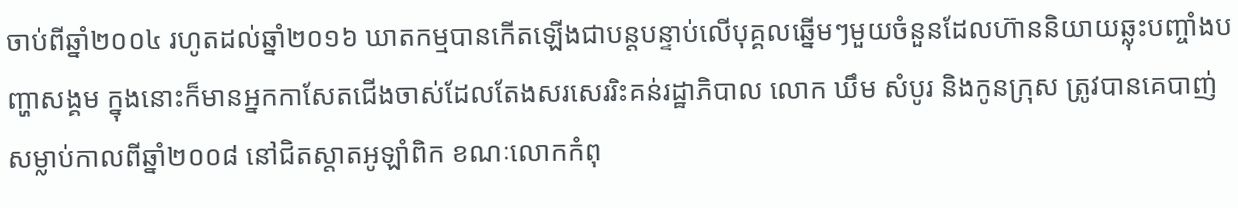ចាប់ពីឆ្នាំ២០០៤ រហូតដល់ឆ្នាំ២០១៦ ឃាតកម្មបានកើតឡើងជាបន្តបន្ទាប់លើបុគ្គលឆ្នើមៗមួយចំនួនដែលហ៊ាននិយាយឆ្លុះបញ្ចាំងបញ្ហាសង្គម ក្នុងនោះក៏មានអ្នកកាសែតជើងចាស់ដែលតែងសរសេររិះគន់រដ្ឋាភិបាល លោក ឃឹម សំបូរ និងកូនក្រុស ត្រូវបានគេបាញ់សម្លាប់កាលពីឆ្នាំ២០០៨ នៅជិតស្តាតអូឡាំពិក ខណៈលោកកំពុ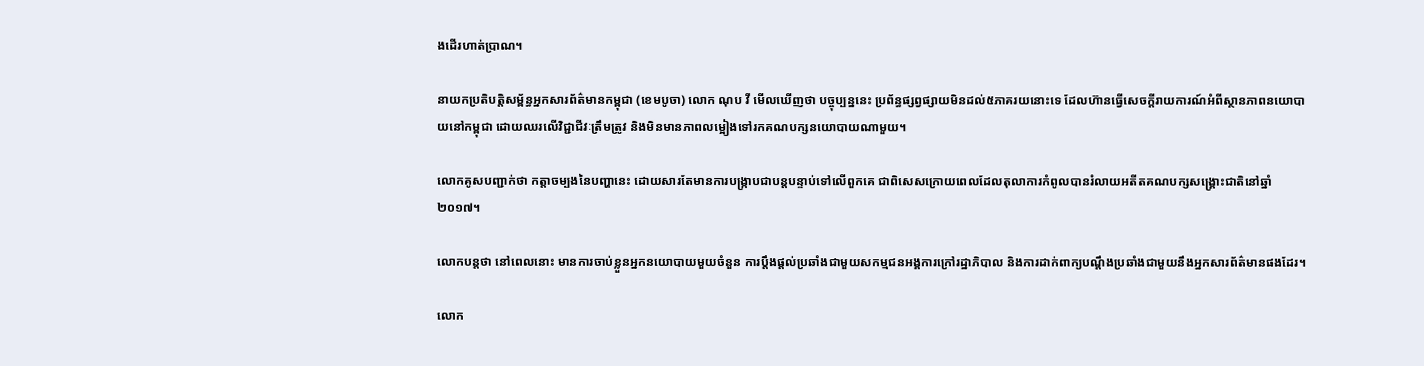ងដើរហាត់ប្រាណ។

នាយកប្រតិបត្តិសម្ព័ន្ធអ្នកសារព័ត៌មានកម្ពុជា (ខេមបូចា) លោក ណុប វី មើលឃើញថា បច្ចុប្បន្ននេះ ប្រព័ន្ធផ្សព្វផ្សាយមិនដល់៥ភាគរយនោះទេ ដែលហ៊ានធ្វើសេចក្តីរាយការណ៍អំពីស្ថានភាពនយោបាយនៅកម្ពុជា ដោយឈរលើវិជ្ជាជីវៈត្រឹមត្រូវ និងមិនមានភាពលម្អៀងទៅរកគណបក្សនយោបាយណាមួយ។

លោកគូសបញ្ជាក់ថា កត្តាចម្បងនៃបញ្ហានេះ ដោយសារតែមានការបង្រ្កាបជាបន្តបន្ទាប់ទៅលើពួកគេ ជាពិសេសក្រោយពេលដែលតុលាការកំពូលបានរំលាយអតីតគណបក្សសង្គ្រោះជាតិនៅឆ្នាំ២០១៧។

លោកបន្តថា នៅពេលនោះ មានការចាប់ខ្លួនអ្នកនយោបាយមួយចំនួន ការបឹ្តងផ្តល់ប្រឆាំងជាមួយសកម្មជនអង្គការក្រៅរដ្ឋាភិបាល និងការដាក់ពាក្យបណ្តឹងប្រឆាំងជាមួយនឹងអ្នកសារព័ត៌មានផងដែរ។

លោក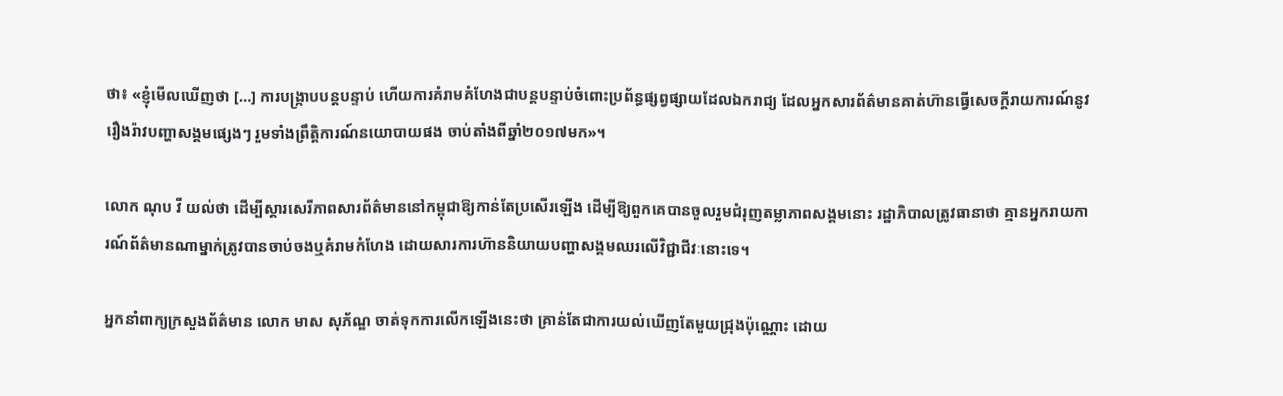ថា៖ «ខ្ញុំមើលឃើញថា […] ការបង្រ្កាបបន្តបន្ទាប់ ហើយការគំរាមគំហែងជាបន្តបន្ទាប់ចំពោះប្រព័ន្ធផ្សព្វផ្សាយដែលឯករាជ្យ ដែលអ្នកសារព័ត៌មានគាត់ហ៊ានធ្វើសេចក្តីរាយការណ៍នូវរឿងរ៉ាវបញ្ហាសង្គមផ្សេងៗ រួមទាំងព្រឹត្តិការណ៍នយោបាយផង ចាប់តាំងពីឆ្នាំ២០១៧មក»។

លោក ណុប វី យល់ថា ដើម្បីស្តារសេរីភាពសារព័ត៌មាននៅកម្ពុជាឱ្យកាន់តែប្រសើរឡើង ដើម្បីឱ្យពួកគេបានចួលរួមជំរុញតម្លាភាពសង្គមនោះ រដ្ឋាភិបាលត្រូវធានាថា គ្មានអ្នករាយការណ៍ព័ត៌មានណាម្នាក់ត្រូវបានចាប់ចងឬគំរាមកំហែង ដោយសារការហ៊ាននិយាយបញ្ហាសង្គមឈរលើវិជ្ជាជីវៈនោះទេ។

អ្នកនាំពាក្យក្រសួងព័ត៌មាន លោក មាស សុភ័ណ្ឌ ចាត់ទុកការលើកឡើងនេះថា គ្រាន់តែជាការយល់ឃើញតែមួយជ្រុងប៉ុណ្ណោះ ដោយ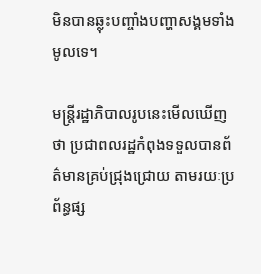មិនបានឆ្លុះបញ្ចាំងបញ្ហាសង្គមទាំងមូលទេ។

មន្ត្រីរដ្ឋាភិបាលរូបនេះមើលឃើញថា ប្រជាពលរដ្ឋកំពុងទទួលបានព័ត៌មានគ្រប់ជ្រុងជ្រោយ តាមរយៈប្រព័ន្ធផ្ស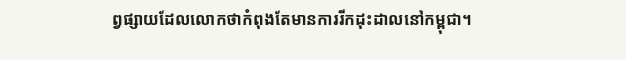ព្វផ្សាយដែលលោកថាកំពុងតែមានការរីកដុះដាលនៅកម្ពុជា។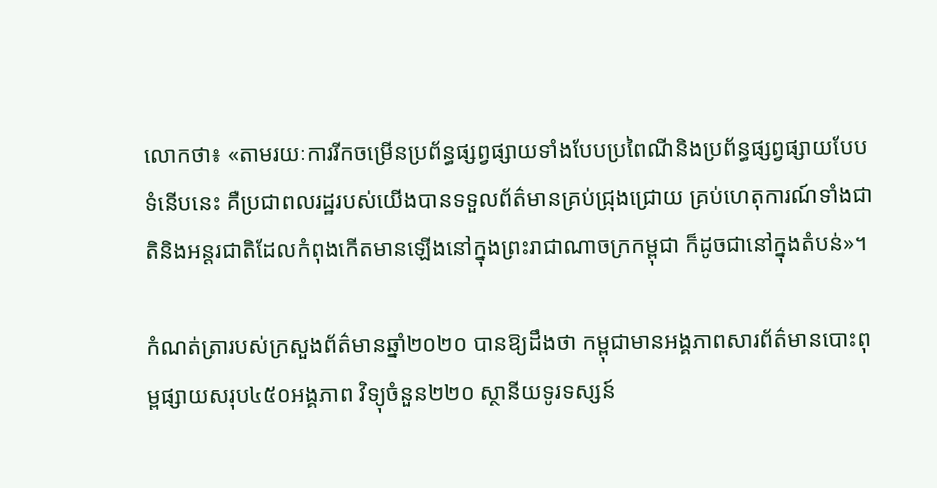លោកថា៖ «តាមរយៈការរីកចម្រើនប្រព័ន្ធផ្សព្វផ្សាយទាំងបែបប្រពៃណីនិងប្រព័ន្ធផ្សព្វផ្សាយបែបទំនើបនេះ គឺប្រជាពលរដ្ឋរបស់យើងបានទទួលព័ត៌មានគ្រប់ជ្រុងជ្រោយ គ្រប់ហេតុការណ៍ទាំងជាតិនិងអន្តរជាតិដែលកំពុងកើតមានឡើងនៅក្នុងព្រះរាជាណាចក្រកម្ពុជា ក៏ដូចជានៅក្នុងតំបន់»។

កំណត់ត្រារបស់ក្រសួងព័ត៌មានឆ្នាំ២០២០ បានឱ្យដឹងថា កម្ពុជាមានអង្គភាពសារព័ត៌មានបោះពុម្ពផ្សាយសរុប៤៥០អង្គភាព វិទ្យុចំនួន២២០ ស្ថានីយទូរទស្សន៍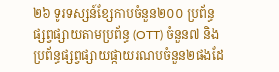២៦ ទូរទស្សន៍ខ្សែកាបចំនួន២០០ ប្រព័ន្ធផ្សព្វផ្សាយតាមប្រព័ន្ធ (OTT) ចំនួន៧ និងប្រព័ន្ធផ្សព្វផ្សាយផ្កាយរណបចំនួន២ផងដែ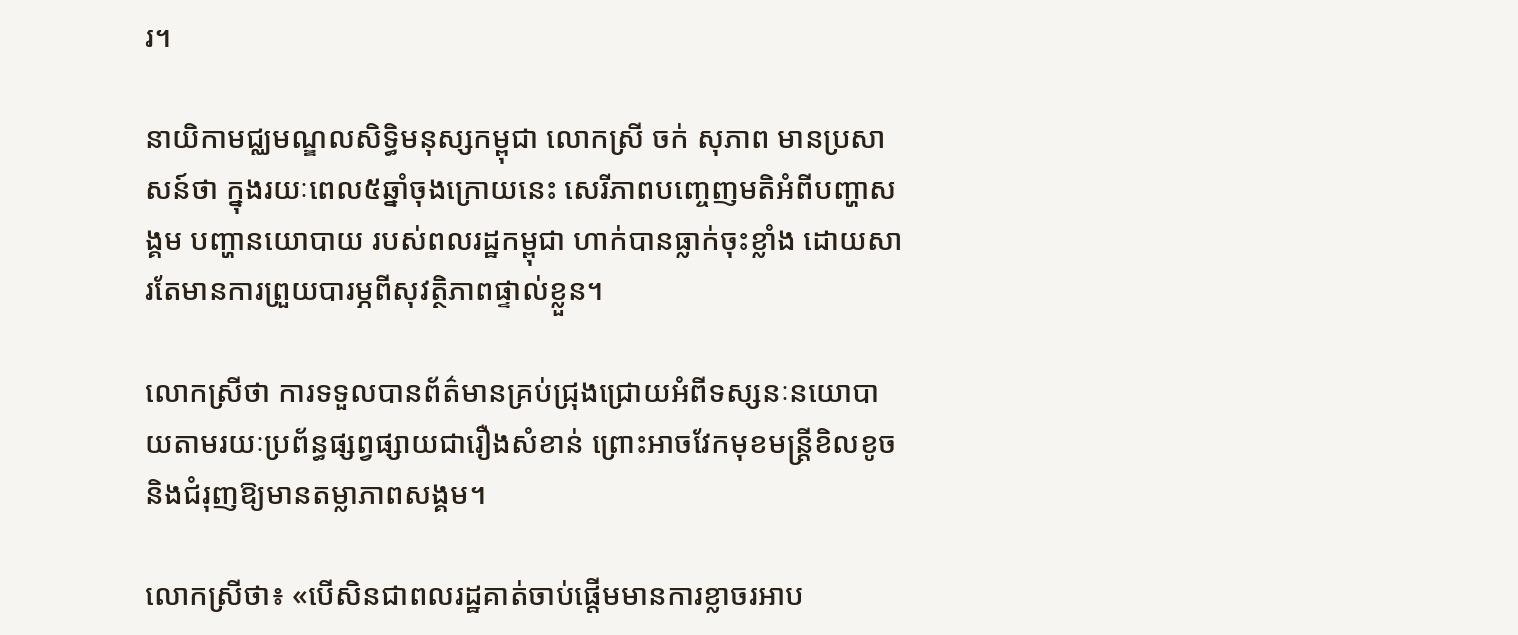រ។

នាយិកាមជ្ឈមណ្ឌលសិទ្ធិមនុស្សកម្ពុជា លោកស្រី ចក់ សុភាព មានប្រសាសន៍ថា ក្នុងរយៈពេល៥ឆ្នាំចុងក្រោយនេះ សេរីភាពបញ្ចេញមតិអំពីបញ្ហាសង្គម បញ្ហានយោបាយ របស់ពលរដ្ឋកម្ពុជា ហាក់បានធ្លាក់ចុះខ្លាំង ដោយសារតែមានការព្រួយបារម្ភពីសុវត្ថិភាពផ្ទាល់ខ្លួន។

លោកស្រីថា ការទទួលបានព័ត៌មានគ្រប់ជ្រុងជ្រោយអំពីទស្សនៈនយោបាយតាមរយៈប្រព័ន្ធផ្សព្វផ្សាយជារឿងសំខាន់ ព្រោះអាចវែកមុខមន្ត្រីខិលខូច និងជំរុញឱ្យមានតម្លាភាពសង្គម។

លោកស្រីថា៖ «បើសិនជាពលរដ្ឋគាត់ចាប់ផ្តើមមានការខ្លាចរអាប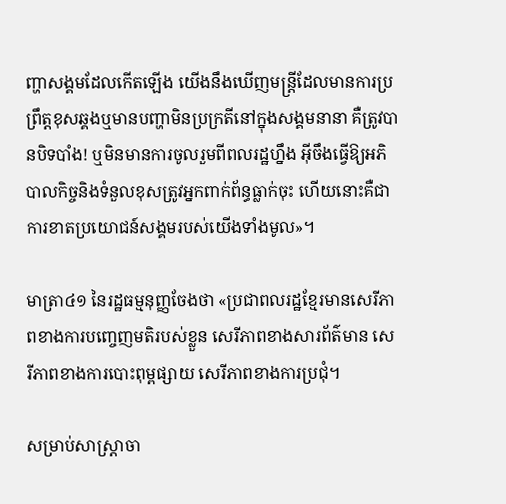ញ្ហាសង្គមដែលកើតឡើង យើងនឹងឃើញមន្រ្តីដែលមានការប្រព្រឹត្តខុសឆ្គងឬមានបញ្ហាមិនប្រក្រតីនៅក្នុងសង្គមនានា គឺត្រូវបានបិទបាំង! ឬមិនមានការចូលរួមពីពលរដ្ឋហ្នឹង អ៊ីចឹងធ្វើឱ្យអភិបាលកិច្ចនិងទំនួលខុសត្រូវអ្នកពាក់ព័ន្ធធ្លាក់ចុះ ហើយនោះគឺជាការខាតប្រយោជន៍សង្គមរបស់យើងទាំងមូល»។

មាត្រា៤១ នៃរដ្ឋធម្មនុញ្ញចែងថា «ប្រជាពលរដ្ឋខ្មែរមានសេរីភាពខាងការបញ្ចេញមតិរបស់ខ្លួន សេរីភាពខាងសារព័ត៌មាន សេរីភាពខាងការបោះពុម្ពផ្សាយ សេរីភាពខាងការប្រជុំ។

សម្រាប់សាស្រ្តាចា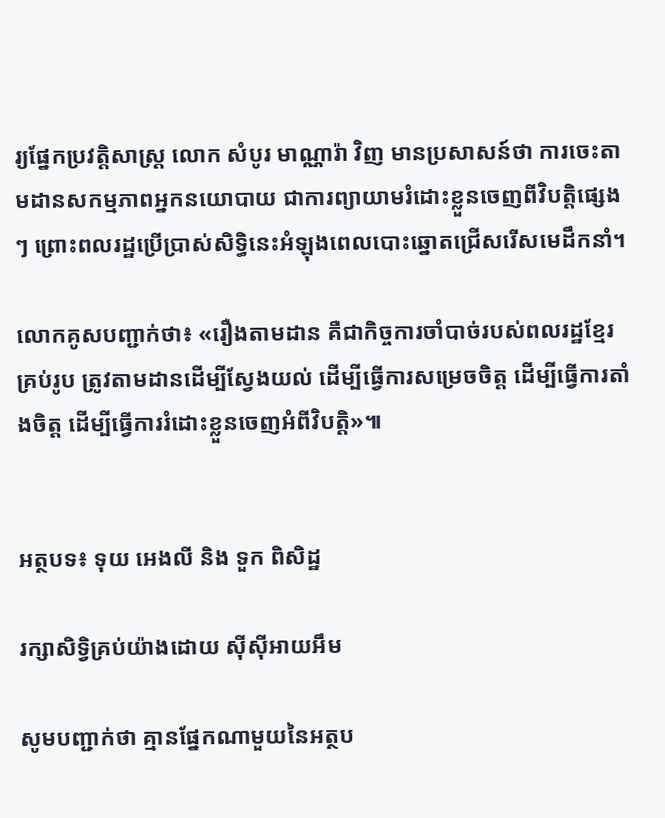រ្យផ្នែកប្រវត្តិសាស្រ្ត លោក សំបូរ មាណ្ណារ៉ា វិញ មានប្រសាសន៍ថា ការចេះតាមដានសកម្មភាពអ្នកនយោបាយ ជាការព្យាយាមរំដោះខ្លួនចេញពីវិបត្តិផ្សេងៗ ព្រោះពលរដ្ឋប្រើប្រាស់សិទ្ធិនេះអំឡុងពេលបោះឆ្នោតជ្រើសរើសមេដឹកនាំ។

លោកគូសបញ្ជាក់ថា៖ «រឿងតាមដាន គឺជាកិច្ចការចាំបាច់របស់ពលរដ្ឋខ្មែរគ្រប់រូប ត្រូវតាមដានដើម្បីស្វែងយល់ ដើម្បីធ្វើការសម្រេចចិត្ត ដើម្បីធ្វើការតាំងចិត្ត ដើម្បីធ្វើការរំដោះខ្លួនចេញអំពីវិបត្តិ»៕


អត្ថបទ៖ ទុយ អេងលី និង ទួក ពិសិដ្ឋ

រក្សាសិទ្វិគ្រប់យ៉ាងដោយ ស៊ីស៊ីអាយអឹម

សូមបញ្ជាក់ថា គ្មានផ្នែកណាមួយនៃអត្ថប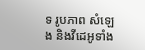ទ រូបភាព សំឡេង និងវីដេអូទាំង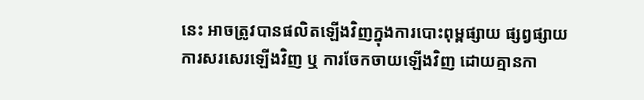នេះ អាចត្រូវបានផលិតឡើងវិញក្នុងការបោះពុម្ពផ្សាយ ផ្សព្វផ្សាយ ការសរសេរឡើងវិញ ឬ ការចែកចាយឡើងវិញ ដោយគ្មានកា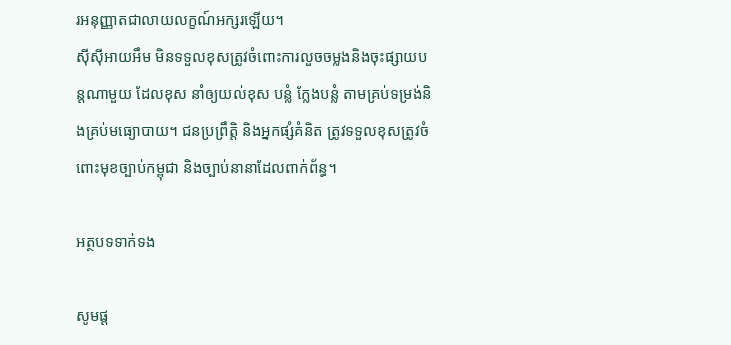រអនុញ្ញាតជាលាយលក្ខណ៍អក្សរឡើយ។
ស៊ីស៊ីអាយអឹម មិនទទួលខុសត្រូវចំពោះការលួចចម្លងនិងចុះផ្សាយបន្តណាមួយ ដែលខុស នាំឲ្យយល់ខុស បន្លំ ក្លែងបន្លំ តាមគ្រប់ទម្រង់និងគ្រប់មធ្យោបាយ។ ជនប្រព្រឹត្តិ និងអ្នកផ្សំគំនិត ត្រូវទទួលខុសត្រូវចំពោះមុខច្បាប់កម្ពុជា និងច្បាប់នានាដែលពាក់ព័ន្ធ។

អត្ថបទទាក់ទង

សូមផ្ដ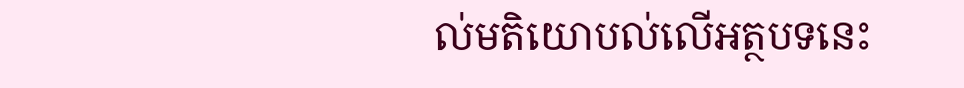ល់មតិយោបល់លើអត្ថបទនេះ